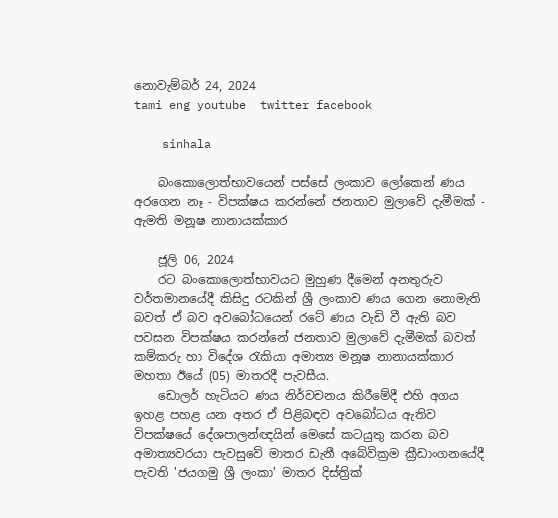නොවැම්බර් 24, 2024
tami eng youtube  twitter facebook

    sinhala

    බංකොලොත්භාවයෙන් පස්සේ ලංකාව ලෝකෙන් ණය අරගෙන නෑ - විපක්ෂය කරන්නේ ජනතාව මුලාවේ දැමීමක් - ඇමති මනූෂ නානායක්කාර

    ජූලි 06, 2024
    රට බංකොලොත්භාවයට මුහුණ දීමෙන් අනතුරුව වර්තමානයේදී කිසිදු රටකින් ශ්‍රී ලංකාව ණය ගෙන නොමැති බවත් ඒ බව අවබෝධයෙන් රටේ ණය වැඩි වී ඇති බව පවසන විපක්ෂය කරන්නේ ජනතාව මුලාවේ දැමීමක් බවත් කම්කරු හා විදේශ රැකියා අමාත්‍ය මනූෂ නානායක්කාර මහතා ඊයේ (05) මාතරදී පැවසීය.
    ඩොලර් හැටියට ණය නිර්වචනය කිරීමේදී එහි අගය ඉහළ පහළ යන අතර ඒ පිළිබඳව අවබෝධය ඇතිව විපක්ෂයේ දේශපාලන්ඥයින් මෙසේ කටයුතු කරන බව අමාත්‍යවරයා පැවසුවේ මාතර ඩැනී අබේවික්‍රම ක්‍රීඩාංගනයේදී පැවති 'ජයගමු ශ්‍රී ලංකා' මාතර දිස්ත්‍රික්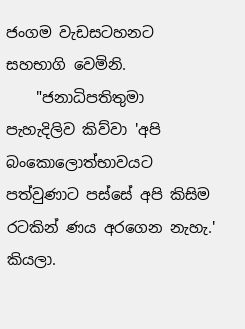ජංගම වැඩසටහනට සහභාගි වෙමිනි.
    "ජනාධිපතිතුමා පැහැදිලිව කිව්වා 'අපි බංකොලොත්භාවයට පත්වුණාට පස්සේ අපි කිසිම රටකින් ණය අරගෙන නැහැ.' කියලා.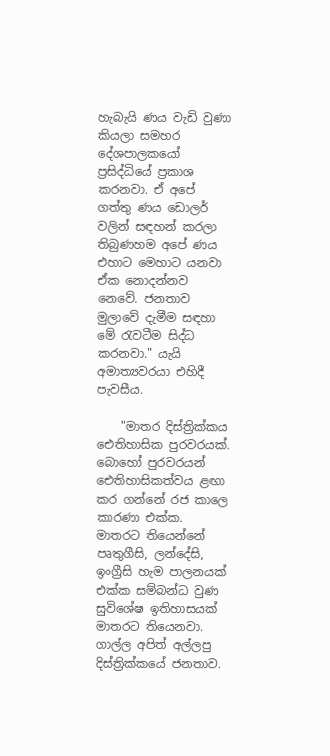හැබැයි ණය වැඩි වුණා කියලා සමහර දේශපාලකයෝ ප්‍රසිද්ධියේ ප්‍රකාශ කරනවා. ඒ අපේ ගත්තු ණය ඩොලර් වලින් සඳහන් කරලා තිබුණහම අපේ ණය එහාට මෙහාට යනවා ඒක නොදන්නව නෙවේ. ජනතාව මුලාවේ දැමීම සඳහා මේ රැවටීම සිද්ධ කරනවා." යැයි අමාත්‍යවරයා එහිදී පැවසීය.

    "මාතර දිස්ත්‍රික්කය ඓතිහාසික පුරවරයක්. බොහෝ පුරවරයන් ඓතිහාසිකත්වය ළඟා කර ගන්නේ රජ කාලෙ කාරණා එක්ක. මාතරට තියෙන්නේ පෘතුගීසි, ලන්දේසි, ඉංග්‍රීසි හැම පාලනයක් එක්ක සම්බන්ධ වුණ සුවිශේෂ ඉතිහාසයක් මාතරට තියෙනවා. ගාල්ල අපිත් අල්ලපු දිස්ත්‍රික්කයේ ජනතාව.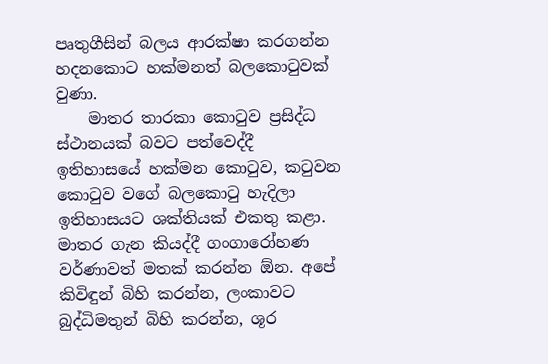පෘතුගීසින් බලය ආරක්ෂා කරගන්න හදනකොට හක්මනත් බලකොටුවක් වුණා.
    මාතර තාරකා කොටුව ප්‍රසිද්ධ ස්ථානයක් බවට පත්වෙද්දී ඉතිහාසයේ හක්මන කොටුව, කටුවන කොටුව වගේ බලකොටු හැදිලා ඉතිහාසයට ශක්තියක් එකතු කළා. මාතර ගැන කියද්දී ගංගාරෝහණ වර්ණාවත් මතක් කරන්න ඕන. අපේ කිවිඳුන් බිහි කරන්න, ලංකාවට බුද්ධිමතුන් බිහි කරන්න, ශූර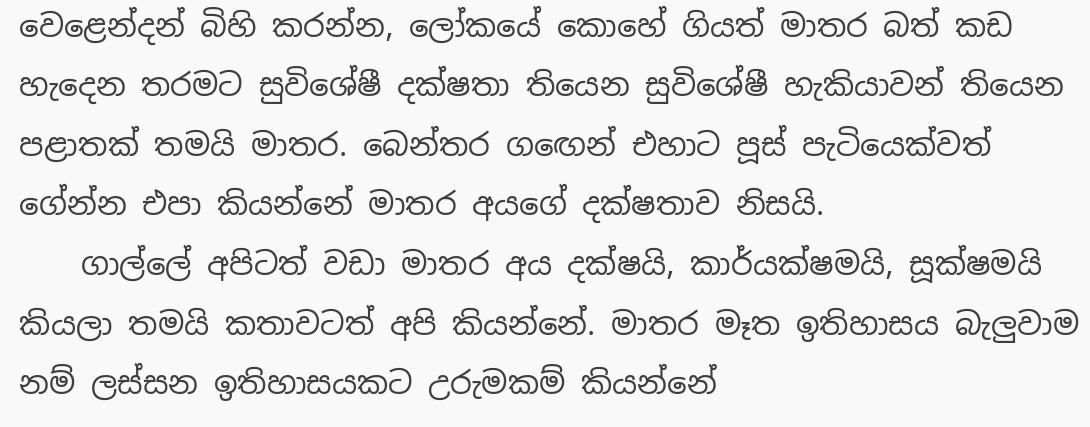වෙළෙන්දන් බිහි කරන්න, ලෝකයේ කොහේ ගියත් මාතර බත් කඩ හැදෙන තරමට සුවිශේෂී දක්ෂතා තියෙන සුවිශේෂී හැකියාවන් තියෙන පළාතක් තමයි මාතර. බෙන්තර ගඟෙන් එහාට පූස් පැටියෙක්වත් ගේන්න එපා කියන්නේ මාතර අයගේ දක්ෂතාව නිසයි.
    ගාල්ලේ අපිටත් වඩා මාතර අය දක්ෂයි, කාර්යක්ෂමයි, සූක්ෂමයි කියලා තමයි කතාවටත් අපි කියන්නේ. මාතර මෑත ඉතිහාසය බැලුවාම නම් ලස්සන ඉතිහාසයකට උරුමකම් කියන්නේ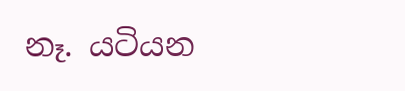නෑ. යටියන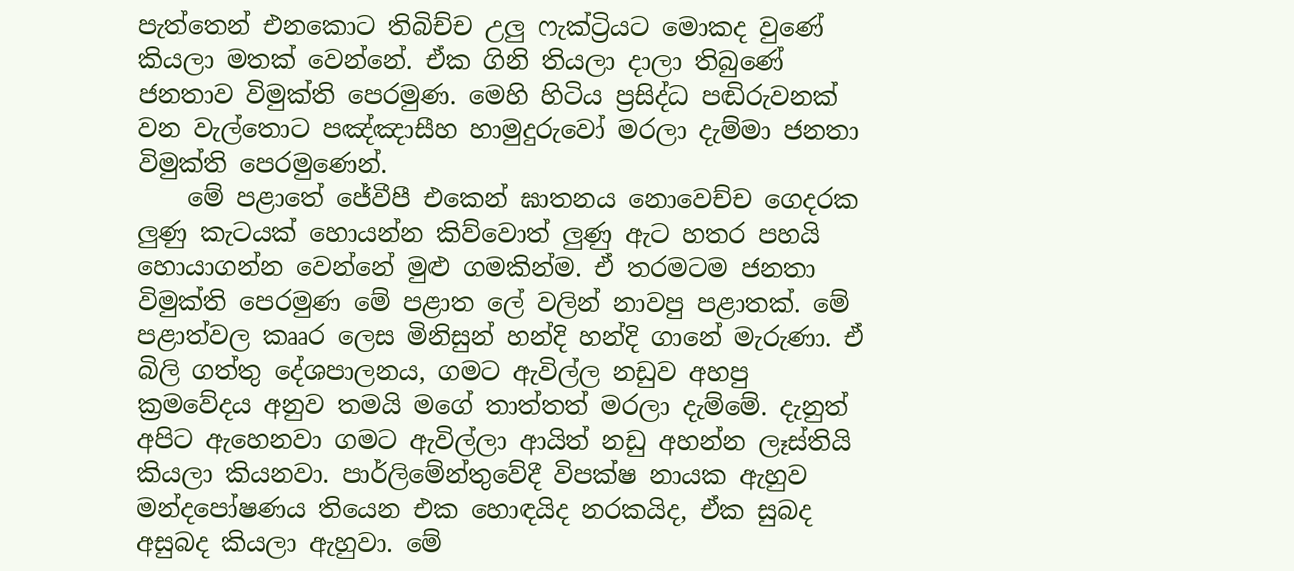පැත්තෙන් එනකොට තිබිච්ච උලු ෆැක්ට්‍රියට මොකද වුණේ කියලා මතක් වෙන්නේ. ඒක ගිනි තියලා දාලා තිබුණේ ජනතාව විමුක්ති පෙරමුණ. මෙහි හිටිය ප්‍රසිද්ධ පඬිරුවනක් වන වැල්තොට පඤ්ඤාසීහ හාමුදුරුවෝ මරලා දැම්මා ජනතා විමුක්ති පෙරමුණෙන්.
    මේ පළාතේ ජේවීපී එකෙන් ඝාතනය නොවෙච්ච ගෙදරක ලුණු කැටයක් හොයන්න කිව්වොත් ලුණු ඇට හතර පහයි හොයාගන්න වෙන්නේ මුළු ගමකින්ම. ඒ තරමටම ජනතා විමුක්ති පෙරමුණ මේ පළාත ලේ වලින් නාවපු පළාතක්. මේ පළාත්වල කෲර ලෙස මිනිසුන් හන්දි හන්දි ගානේ මැරුණා. ඒ බිලි ගත්තු දේශපාලනය, ගමට ඇවිල්ල නඩුව අහපු ක්‍රමවේදය අනුව තමයි මගේ තාත්තත් මරලා දැම්මේ. දැනුත් අපිට ඇහෙනවා ගමට ඇවිල්ලා ආයිත් නඩු අහන්න ලෑස්තියි කියලා කියනවා. පාර්ලිමේන්තුවේදී විපක්ෂ නායක ඇහුව මන්දපෝෂණය තියෙන එක හොඳයිද නරකයිද, ඒක සුබද අසුබද කියලා ඇහුවා. මේ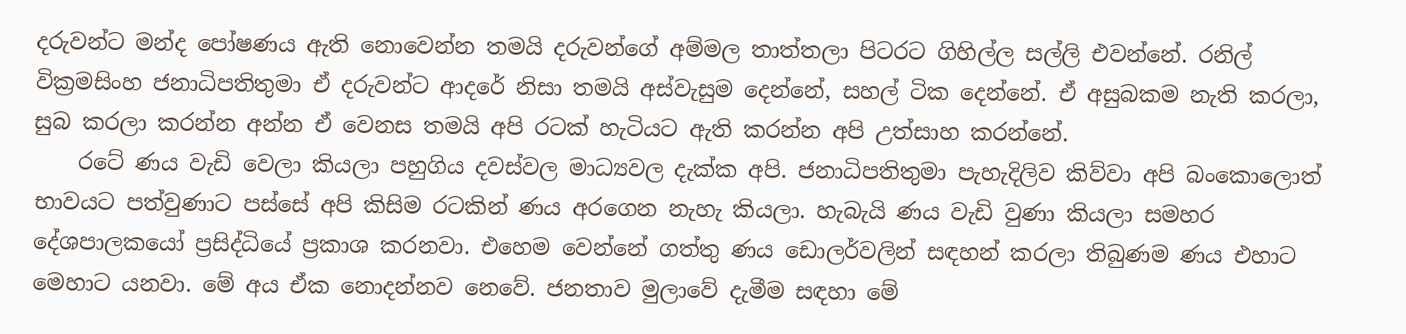දරුවන්ට මන්ද පෝෂණය ඇති නොවෙන්න තමයි දරුවන්ගේ අම්මල තාත්තලා පිටරට ගිහිල්ල සල්ලි එවන්නේ. රනිල් වික්‍රමසිංහ ජනාධිපතිතුමා ඒ දරුවන්ට ආදරේ නිසා තමයි අස්වැසුම දෙන්නේ, සහල් ටික දෙන්නේ. ඒ අසුබකම නැති කරලා, සුබ කරලා කරන්න අන්න ඒ වෙනස තමයි අපි රටක් හැටියට ඇති කරන්න අපි උත්සාහ කරන්නේ.
    රටේ ණය වැඩි වෙලා කියලා පහුගිය දවස්වල මාධ්‍යවල දැක්ක අපි. ජනාධිපතිතුමා පැහැදිලිව කිව්වා අපි බංකොලොත් භාවයට පත්වුණාට පස්සේ අපි කිසිම රටකින් ණය අරගෙන නැහැ කියලා. හැබැයි ණය වැඩි වුණා කියලා සමහර දේශපාලකයෝ ප්‍රසිද්ධියේ ප්‍රකාශ කරනවා. එහෙම වෙන්නේ ගත්තු ණය ඩොලර්වලින් සඳහන් කරලා තිබුණම ණය එහාට මෙහාට යනවා. මේ අය ඒක නොදන්නව නෙවේ. ජනතාව මුලාවේ දැමීම සඳහා මේ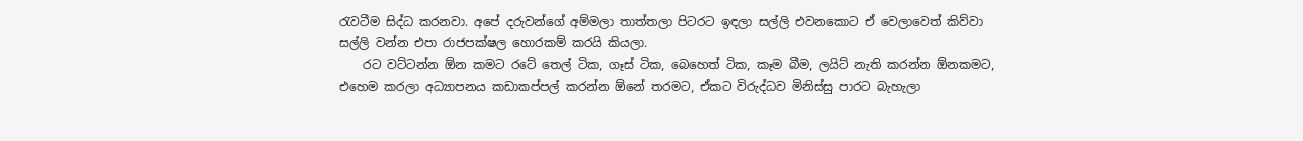රැවටීම සිද්ධ කරනවා. අපේ දරුවන්ගේ අම්මලා තාත්තලා පිටරට ඉඳලා සල්ලි එවනකොට ඒ වෙලාවෙත් කිව්වා සල්ලි වන්න එපා රාජපක්ෂල හොරකම් කරයි කියලා.
    රට වට්ටන්න ඕන කමට රටේ තෙල් ටික, ගෑස් ටික, බෙහෙත් ටික, කෑම බීම, ලයිට් නැති කරන්න ඕනකමට, එහෙම කරලා අධ්‍යාපනය කඩාකප්පල් කරන්න ඕනේ තරමට, ඒකට විරුද්ධව මිනිස්සු පාරට බැහැලා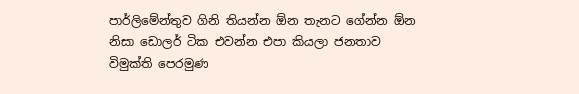පාර්ලිමේන්තුව ගිනි තියන්න ඕන තැනට ගේන්න ඕන නිසා ඩොලර් ටික එවන්න එපා කියලා ජනතාව විමුක්ති පෙරමුණ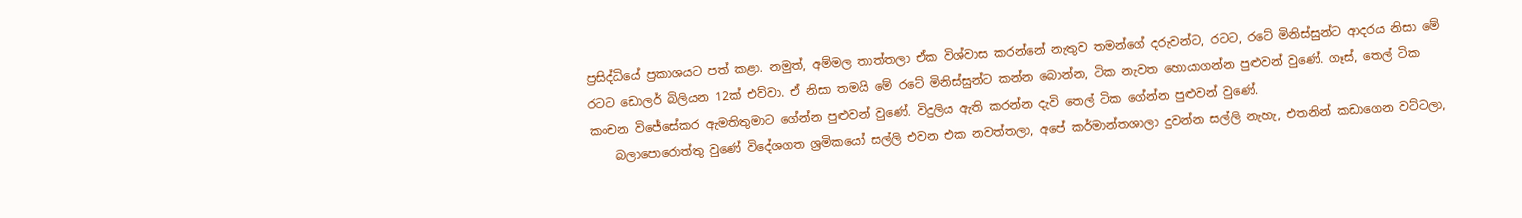ප්‍රසිද්ධියේ ප්‍රකාශයට පත් කළා. නමුත්, අම්මල තාත්තලා ඒක විශ්වාස කරන්නේ නැතුව තමන්ගේ දරුවන්ට, රටට, රටේ මිනිස්සුන්ට ආදරය නිසා මේ රටට ඩොලර් බිලියන 12ක් එව්වා. ඒ නිසා තමයි මේ රටේ මිනිස්සුන්ට කන්න බොන්න, ටික නැවත හොයාගන්න පුළුවන් වුණේ. ගෑස්, තෙල් ටික කංචන විජේසේකර ඇමතිතුමාට ගේන්න පුළුවන් වුණේ. විදුලිය ඇති කරන්න දැවි තෙල් ටික ගේන්න පුළුවන් වුණේ.
    බලාපොරොත්තු වුණේ විදේශගත ශ්‍රමිකයෝ සල්ලි එවන එක නවත්තලා, අපේ කර්මාන්තශාලා දුවන්න සල්ලි නැහැ, එතනින් කඩාගෙන වට්ටලා,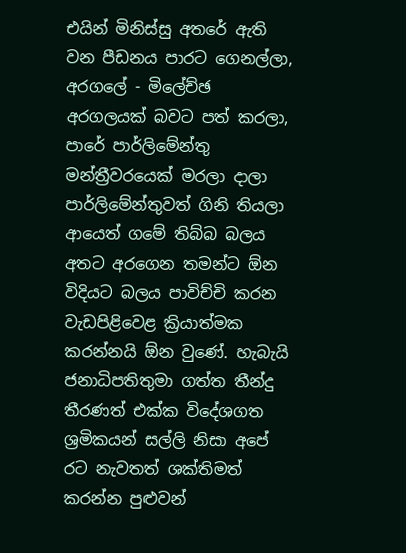එයින් මිනිස්සු අතරේ ඇති වන පීඩනය පාරට ගෙනල්ලා, අරගලේ - මිලේච්ඡ අරගලයක් බවට පත් කරලා, පාරේ පාර්ලිමේන්තු මන්ත්‍රීවරයෙක් මරලා දාලා පාර්ලිමේන්තුවත් ගිනි තියලා ආයෙත් ගමේ තිබ්බ බලය අතට අරගෙන තමන්ට ඕන විදියට බලය පාවිච්චි කරන වැඩපිළිවෙළ ක්‍රියාත්මක කරන්නයි ඕන වුණේ. හැබැයි ජනාධිපතිතුමා ගත්ත තීන්දු තීරණත් එක්ක විදේශගත ශ්‍රමිකයන් සල්ලි නිසා අපේ රට නැවතත් ශක්තිමත් කරන්න පුළුවන්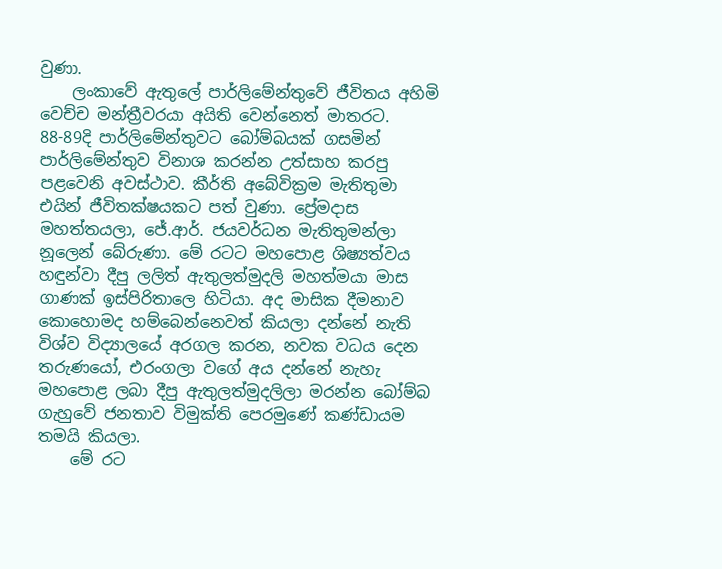වුණා.
    ලංකාවේ ඇතුලේ පාර්ලිමේන්තුවේ ජීවිතය අහිමි වෙච්ච මන්ත්‍රීවරයා අයිති වෙන්නෙත් මාතරට. 88-89දි පාර්ලිමේන්තුවට බෝම්බයක් ගසමින් පාර්ලිමේන්තුව විනාශ කරන්න උත්සාහ කරපු පළවෙනි අවස්ථාව. කීර්ති අබේවික්‍රම මැතිතුමා එයින් ජීවිතක්ෂයකට පත් වුණා. ප්‍රේමදාස මහත්තයලා, ජේ.ආර්. ජයවර්ධන මැතිතුමන්ලා නූලෙන් බේරුණා. මේ රටට මහපොළ ශිෂ්‍යත්වය හඳුන්වා දීපු ලලිත් ඇතුලත්මුදලි මහත්මයා මාස ගාණක් ඉස්පිරිතාලෙ හිටියා. අද මාසික දීමනාව කොහොමද හම්බෙන්නෙවත් කියලා දන්නේ නැති විශ්ව විද්‍යාලයේ අරගල කරන, නවක වධය දෙන තරුණයෝ, එරංගලා වගේ අය දන්නේ නැහැ මහපොළ ලබා දීපු ඇතුලත්මුදලිලා මරන්න බෝම්බ ගැහුවේ ජනතාව විමුක්ති පෙරමුණේ කණ්ඩායම තමයි කියලා.
    මේ රට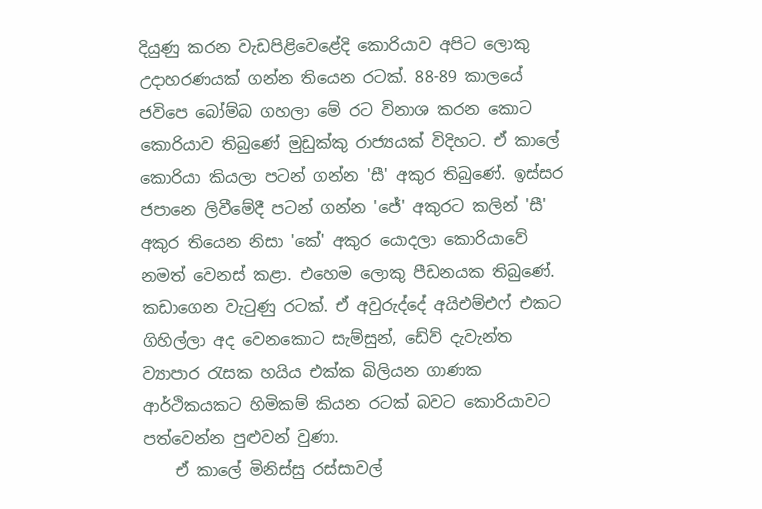දියුණු කරන වැඩපිළිවෙළේදි කොරියාව අපිට ලොකු උදාහරණයක් ගන්න තියෙන රටක්. 88-89 කාලයේ ජවිපෙ බෝම්බ ගහලා මේ රට විනාශ කරන කොට කොරියාව තිබුණේ මුඩුක්කු රාජ්‍යයක් විදිහට. ඒ කාලේ කොරියා කියලා පටන් ගන්න 'සී' අකුර තිබුණේ. ඉස්සර ජපානෙ ලිවීමේදී පටන් ගන්න 'ජේ' අකුරට කලින් 'සී' අකුර තියෙන නිසා 'කේ' අකුර යොදලා කොරියාවේ නමත් වෙනස් කළා. එහෙම ලොකු පීඩනයක තිබුණේ. කඩාගෙන වැටුණු රටක්. ඒ අවුරුද්දේ අයිඑම්එෆ් එකට ගිහිල්ලා අද වෙනකොට සැම්සුන්, ඩේව් දැවැන්ත ව්‍යාපාර රැසක හයිය එක්ක බිලියන ගාණක ආර්ථිකයකට හිමිකම් කියන රටක් බවට කොරියාවට පත්වෙන්න පුළුවන් වුණා.
    ඒ කාලේ මිනිස්සු රස්සාවල්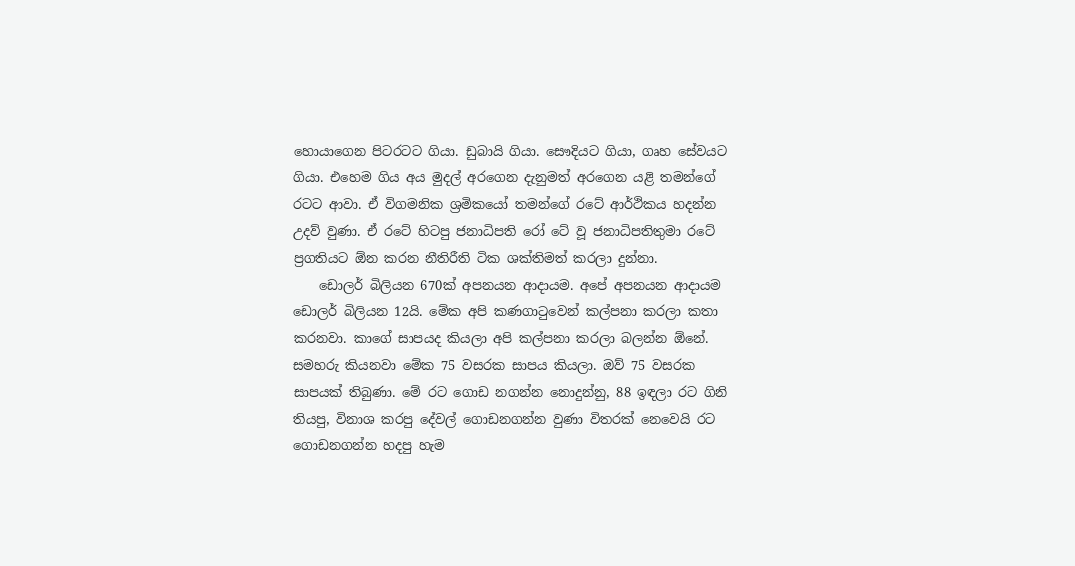හොයාගෙන පිටරටට ගියා. ඩුබායි ගියා. සෞදියට ගියා, ගෘහ සේවයට ගියා. එහෙම ගිය අය මුදල් අරගෙන දැනුමත් අරගෙන යළි තමන්ගේ රටට ආවා. ඒ විගමනික ශ්‍රමිකයෝ තමන්ගේ රටේ ආර්ථිකය හදන්න උදව් වුණා. ඒ රටේ හිටපු ජනාධිපති රෝ ටේ වූ ජනාධිපතිතුමා රටේ ප්‍රගතියට ඕන කරන නීතිරීති ටික ශක්තිමත් කරලා දුන්නා.
    ඩොලර් බිලියන 670ක් අපනයන ආදායම. අපේ අපනයන ආදායම ඩොලර් බිලියන 12යි. මේක අපි කණගාටුවෙන් කල්පනා කරලා කතා කරනවා. කාගේ සාපයද කියලා අපි කල්පනා කරලා බලන්න ඕනේ. සමහරු කියනවා මේක 75 වසරක සාපය කියලා. ඔව් 75 වසරක සාපයක් තිබුණා. මේ රට ගොඩ නගන්න නොදුන්නු, 88 ඉඳලා රට ගිනි තියපු, විනාශ කරපු දේවල් ගොඩනගන්න වුණා විතරක් නෙවෙයි රට ගොඩනගන්න හදපු හැම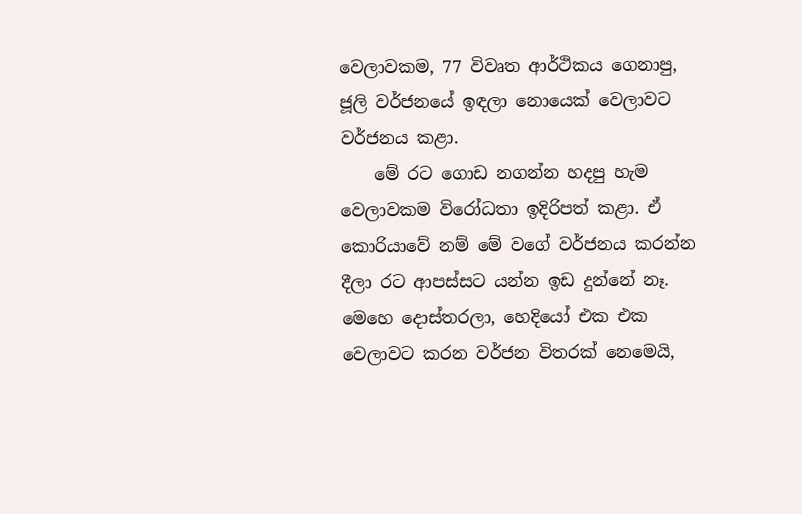වෙලාවකම, 77 විවෘත ආර්ථිකය ගෙනාපු, ජූලි වර්ජනයේ ඉඳලා නොයෙක් වෙලාවට වර්ජනය කළා.
    මේ රට ගොඩ නගන්න හදපු හැම වෙලාවකම විරෝධතා ඉදිරිපත් කළා. ඒ කොරියාවේ නම් මේ වගේ වර්ජනය කරන්න දීලා රට ආපස්සට යන්න ඉඩ දුන්නේ නෑ. මෙහෙ දොස්තරලා, හෙදියෝ එක එක වෙලාවට කරන වර්ජන විතරක් නෙමෙයි,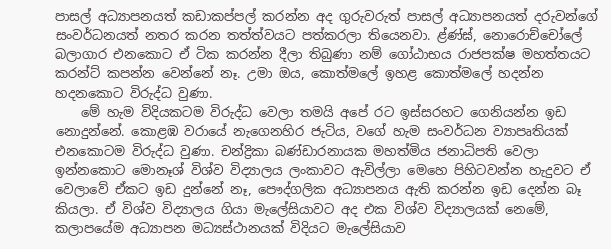පාසල් අධ්‍යාපනයත් කඩාකප්පල් කරන්න අද ගුරුවරුත් පාසල් අධ්‍යාපනයත් දරුවන්ගේ සංවර්ධනයත් නතර කරන තත්ත්වයට පත්කරලා තියෙනවා. ළ්ණ්ඝ්, නොරොච්චෝලේ බලාගාර එනකොට ඒ ටික කරන්න දීලා තිබුණා නම් ගෝඨාභය රාජපක්ෂ මහත්තයට කරන්ට් කපන්න වෙන්නේ නෑ. උමා ඔය, කොත්මලේ ඉහළ කොත්මලේ හදන්න හදනකොට විරුද්ධ වුණා.
    මේ හැම විදියකටම විරුද්ධ වෙලා තමයි අපේ රට ඉස්සරහට ගෙනියන්න ඉඩ නොදුන්නේ. කොළඹ වරායේ නැගෙනහිර ජැටිය, වගේ හැම සංවර්ධන ව්‍යාපෘතියක් එනකොටම විරුද්ධ වුණා. චන්ද්‍රිකා බණ්ඩාරනායක මහත්මිය ජනාධිපති වෙලා ඉන්නකොට මොනෑශ් විශ්ව විද්‍යාලය ලංකාවට ඇවිල්ලා මෙහෙ පිහිටවන්න හැදුවට ඒ වෙලාවේ ඒකට ඉඩ දුන්නේ නෑ, පෞද්ගලික අධ්‍යාපනය ඇති කරන්න ඉඩ දෙන්න බෑ කියලා. ඒ විශ්ව විද්‍යාලය ගියා මැලේසියාවට අද එක විශ්ව විද්‍යාලයක් නෙමේ, කලාපයේම අධ්‍යාපන මධ්‍යස්ථානයක් විදියට මැලේසියාව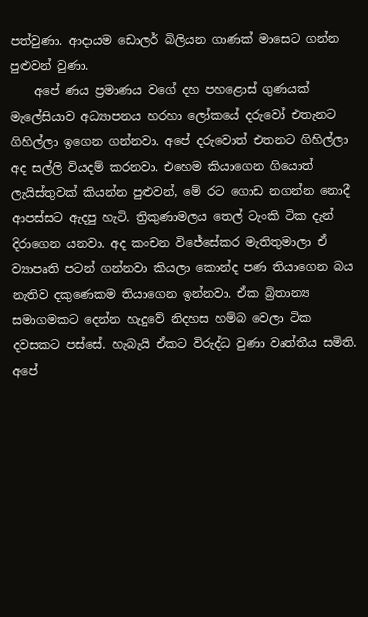පත්වුණා. ආදායම ඩොලර් බිලියන ගාණක් මාසෙට ගන්න පුළුවන් වුණා.
    අපේ ණය ප්‍රමාණය වගේ දහ පහළොස් ගුණයක් මැලේසියාව අධ්‍යාපනය හරහා ලෝකයේ දරුවෝ එතැනට ගිහිල්ලා ඉගෙන ගන්නවා. අපේ දරුවොත් එතනට ගිහිල්ලා අද සල්ලි වියදම් කරනවා. එහෙම කියාගෙන ගියොත් ලැයිස්තුවක් කියන්න පුළුවන්, මේ රට ගොඩ නගන්න නොදී ආපස්සට ඇදපු හැටි. ත්‍රිකුණාමලය තෙල් ටැංකි ටික දැන් දිරාගෙන යනවා. අද කංචන විජේසේකර මැතිතුමාලා ඒ ව්‍යාපෘති පටන් ගන්නවා කියලා කොන්ද පණ තියාගෙන බය නැතිව දකුණෙකම තියාගෙන ඉන්නවා. ඒක බ්‍රිතාන්‍ය සමාගමකට දෙන්න හැදුවේ නිදහස හම්බ වෙලා ටික දවසකට පස්සේ. හැබැයි ඒකට විරුද්ධ වුණා වෘත්තීය සමිති. අපේ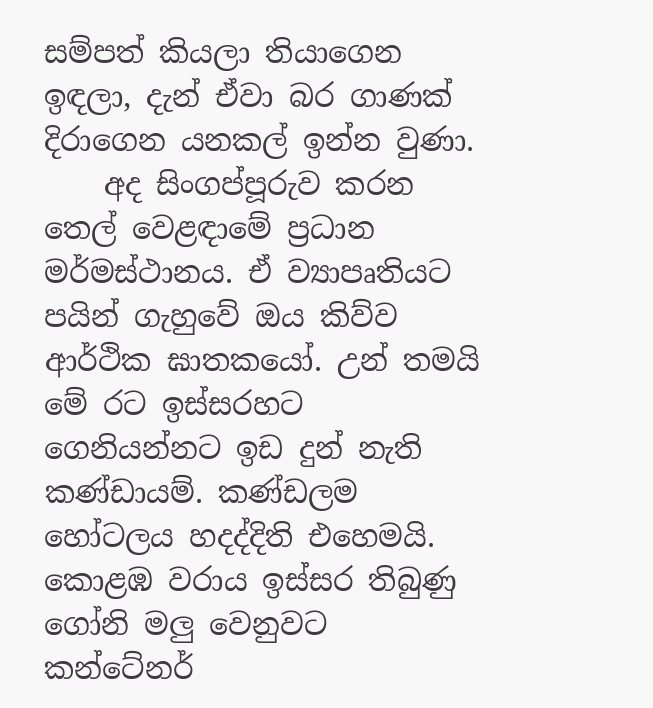සම්පත් කියලා තියාගෙන ඉඳලා, දැන් ඒවා බර ගාණක් දිරාගෙන යනකල් ඉන්න වුණා.
    අද සිංගප්පූරුව කරන තෙල් වෙළඳාමේ ප්‍රධාන මර්මස්ථානය. ඒ ව්‍යාපෘතියට පයින් ගැහුවේ ඔය කිව්ව ආර්ථික ඝාතකයෝ. උන් තමයි මේ රට ඉස්සරහට ගෙනියන්නට ඉඩ දුන් නැති කණ්ඩායම්. කණ්ඩලම හෝටලය හදද්දිති එහෙමයි. කොළඹ වරාය ඉස්සර තිබුණු ගෝනි මලු වෙනුවට කන්ටේනර්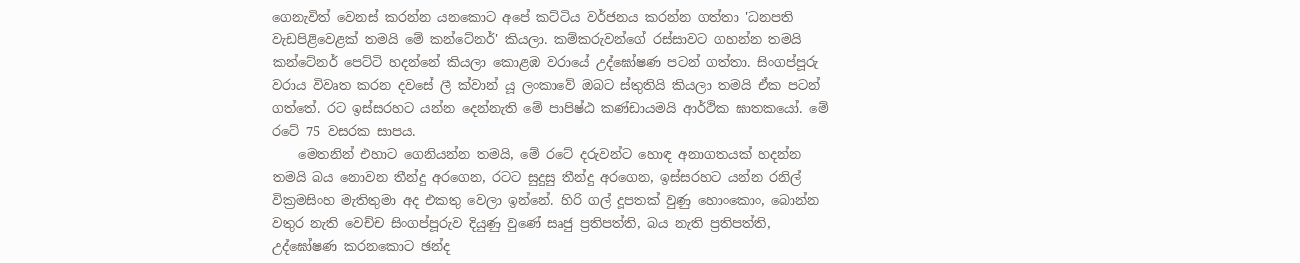ගෙනැවිත් වෙනස් කරන්න යනකොට අපේ කට්ටිය වර්ජනය කරන්න ගත්තා 'ධනපති වැඩපිළිවෙළක් තමයි මේ කන්ටේනර්' කියලා. කම්කරුවන්ගේ රස්සාවට ගහන්න තමයි කන්ටේනර් පෙට්ටි හදන්නේ කියලා කොළඹ වරායේ උද්ඝෝෂණ පටන් ගත්තා. සිංගප්පූරු වරාය විවෘත කරන දවසේ ලී ක්වාන් යූ ලංකාවේ ඔබට ස්තුතියි කියලා තමයි ඒක පටන් ගත්තේ. රට ඉස්සරහට යන්න දෙන්නැති මේ පාපිෂ්ඨ කණ්ඩායමයි ආර්ථික ඝාතකයෝ. මේ රටේ 75 වසරක සාපය.
    මෙතනින් එහාට ගෙනියන්න තමයි, මේ රටේ දරුවන්ට හොඳ අනාගතයක් හදන්න තමයි බය නොවන තීන්දු අරගෙන, රටට සුදුසු තීන්දු අරගෙන, ඉස්සරහට යන්න රනිල් වික්‍රමසිංහ මැතිතුමා අද එකතු වෙලා ඉන්නේ. හිරි ගල් දූපතක් වුණු හොංකොං, බොන්න වතුර නැති වෙච්ච සිංගප්පූරුව දියුණු වුණේ සෘජු ප්‍රතිපත්ති, බය නැති ප්‍රතිපත්ති, උද්ඝෝෂණ කරනකොට ඡන්ද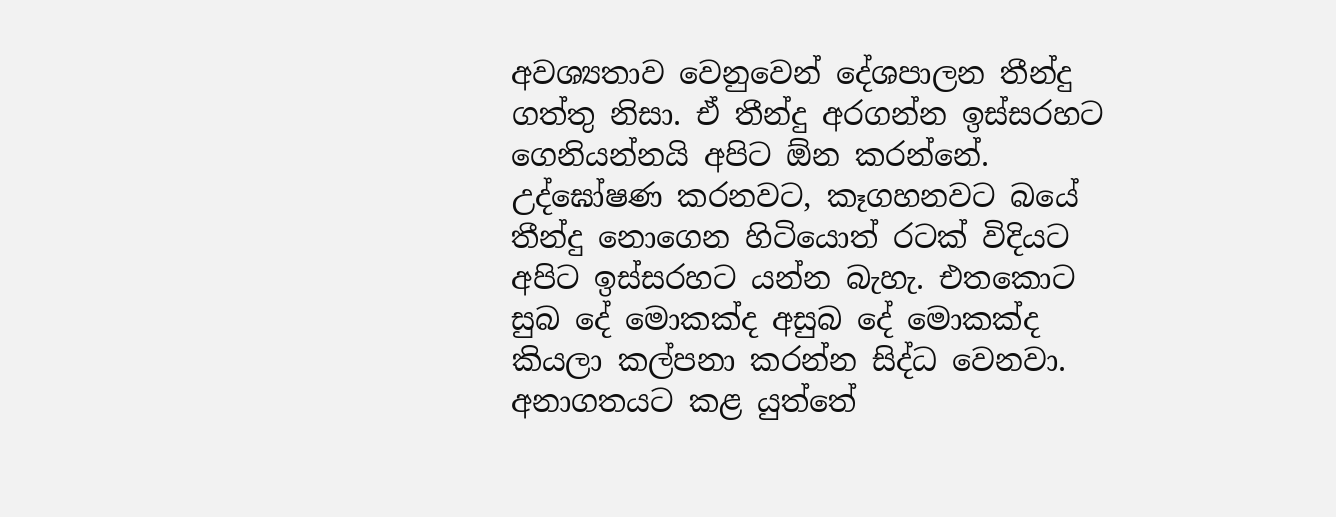අවශ්‍යතාව වෙනුවෙන් දේශපාලන තීන්දු ගත්තු නිසා. ඒ තීන්දු අරගන්න ඉස්සරහට ගෙනියන්නයි අපිට ඕන කරන්නේ. උද්ඝෝෂණ කරනවට, කෑගහනවට බයේ තීන්දු නොගෙන හිටියොත් රටක් විදියට අපිට ඉස්සරහට යන්න බැහැ. එතකොට සුබ දේ මොකක්ද අසුබ දේ මොකක්ද කියලා කල්පනා කරන්න සිද්ධ වෙනවා. අනාගතයට කළ යුත්තේ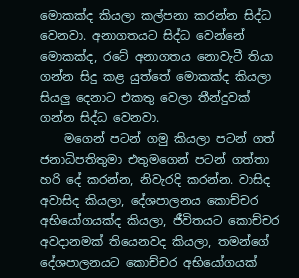මොකක්ද කියලා කල්පනා කරන්න සිද්ධ වෙනවා. අනාගතයට සිද්ධ වෙන්නේ මොකක්ද, රටේ අනාගතය නොවැටී තියා ගන්න සිදු කළ යුත්තේ මොකක්ද කියලා සියලු දෙනාට එකතු වෙලා තීන්දුවක් ගන්න සිද්ධ වෙනවා.
    මගෙන් පටන් ගමු කියලා පටන් ගත් ජනාධිපතිතුමා එතුමගෙන් පටන් ගත්තා හරි දේ කරන්න, නිවැරදි කරන්න. වාසිද අවාසිද කියලා, දේශපාලනය කොච්චර අභියෝගයක්ද කියලා, ජීවිතයට කොච්චර අවදානමක් තියෙනවද කියලා, තමන්ගේ දේශපාලනයට කොච්චර අභියෝගයක්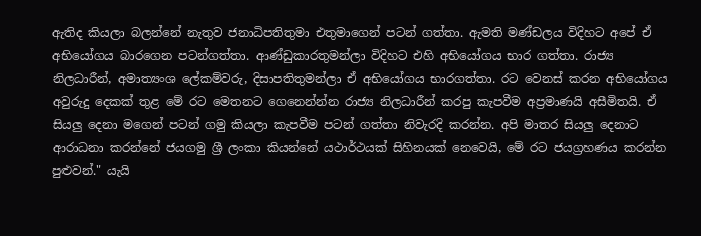ඇතිද කියලා බලන්නේ නැතුව ජනාධිපතිතුමා එතුමාගෙන් පටන් ගත්තා. ඇමති මණ්ඩලය විදිහට අපේ ඒ අභියෝගය බාරගෙන පටන්ගත්තා. ආණ්ඩුකාරතුමන්ලා විදිහට එහි අභියෝගය භාර ගත්තා. රාජ්‍ය නිලධාරීන්, අමාත්‍යංශ ලේකම්වරු, දිසාපතිතුමන්ලා ඒ අභියෝගය භාරගත්තා. රට වෙනස් කරන අභියෝගය අවුරුදු දෙකක් තුළ මේ රට මෙතනට ගෙනෙන්න්න රාජ්‍ය නිලධාරීන් කරපු කැපවීම අප්‍රමාණයි අසීමිතයි. ඒ සියලු දෙනා මගෙන් පටන් ගමු කියලා කැපවීම පටන් ගත්තා නිවැරදි කරන්න. අපි මාතර සියලු දෙනාට ආරාධනා කරන්නේ ජයගමු ශ්‍රී ලංකා කියන්නේ යථාර්ථයක් සිහිනයක් නෙවෙයි, මේ රට ජයග්‍රහණය කරන්න පුළුවන්." යැයි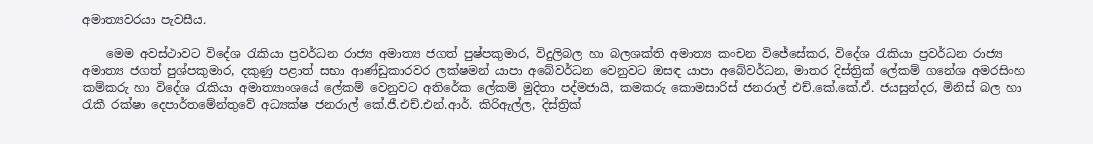අමාත්‍යවරයා පැවසීය.

    මෙම අවස්ථාවට විදේශ රැකියා ප්‍රවර්ධන රාජ්‍ය අමාත්‍ය ජගත් පුෂ්පකුමාර, විදුලිබල හා බලශක්ති අමාත්‍ය කංචන විජේසේකර, විදේශ රැකියා ප්‍රවර්ධන රාජ්‍ය අමාත්‍ය ජගත් පුශ්පකුමාර, දකුණු පළාත් සභා ආණ්ඩුකාරවර ලක්ෂමන් යාපා අබේවර්ධන වෙනුවට ඔසඳ යාපා අබේවර්ධන, මාතර දිස්ත්‍රික් ලේකම් ගනේශ අමරසිංහ කම්කරු හා විදේශ රැකියා අමාත්‍යාංශයේ ලේකම් වෙනුවට අතිරේක ලේකම් මුදිතා පද්මජායි, කමකරු කොමසාරිස් ජනරාල් එච්.කේ.කේ.ඒ. ජයසුන්දර, මිනිස් බල හා රැකී රක්ෂා දෙපාර්තමේන්තුවේ අධ්‍යක්ෂ ජනරාල් කේ.ජී.එච්.එන්.ආර්. කිරිඇල්ල, දිස්ත්‍රික්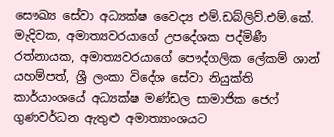සෞඛ්‍ය සේවා අධ්‍යක්ෂ වෛද්‍ය එම්.ඩබ්ලිව්.එම්.කේ. මැදිවක, අමාත්‍යවරයාගේ උපදේශක පද්මිණී රත්නායක, අමාත්‍යවරයාගේ පෞද්ගලික ලේකම් ශාන් යහම්පත්, ශ්‍රී ලංකා විදේශ සේවා නියුක්ති කාර්යාංශයේ අධ්‍යක්ෂ මණ්ඩල සාමාජික ජෙෆ් ගුණවර්ධන ඇතුළු අමාත්‍යාංශයට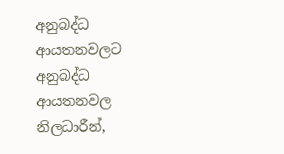අනුබද්ධ ආයතනවලට අනුබද්ධ ආයතනවල නිලධාරීන්,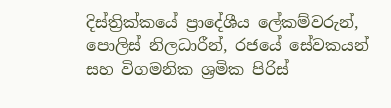දිස්ත්‍රික්කයේ ප්‍රාදේශීය ලේකම්වරුන්, පොලිස් නිලධාරීන්, රජයේ සේවකයන් සහ විගමනික ශ්‍රමික පිරිස්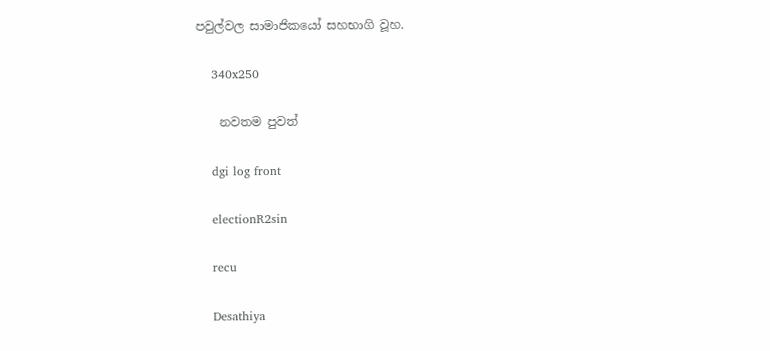පවුල්වල සාමාජිකයෝ සහභාගි වූහ.

    340x250

    නවතම පුවත්

    dgi log front

    electionR2sin

    recu

    Desathiya